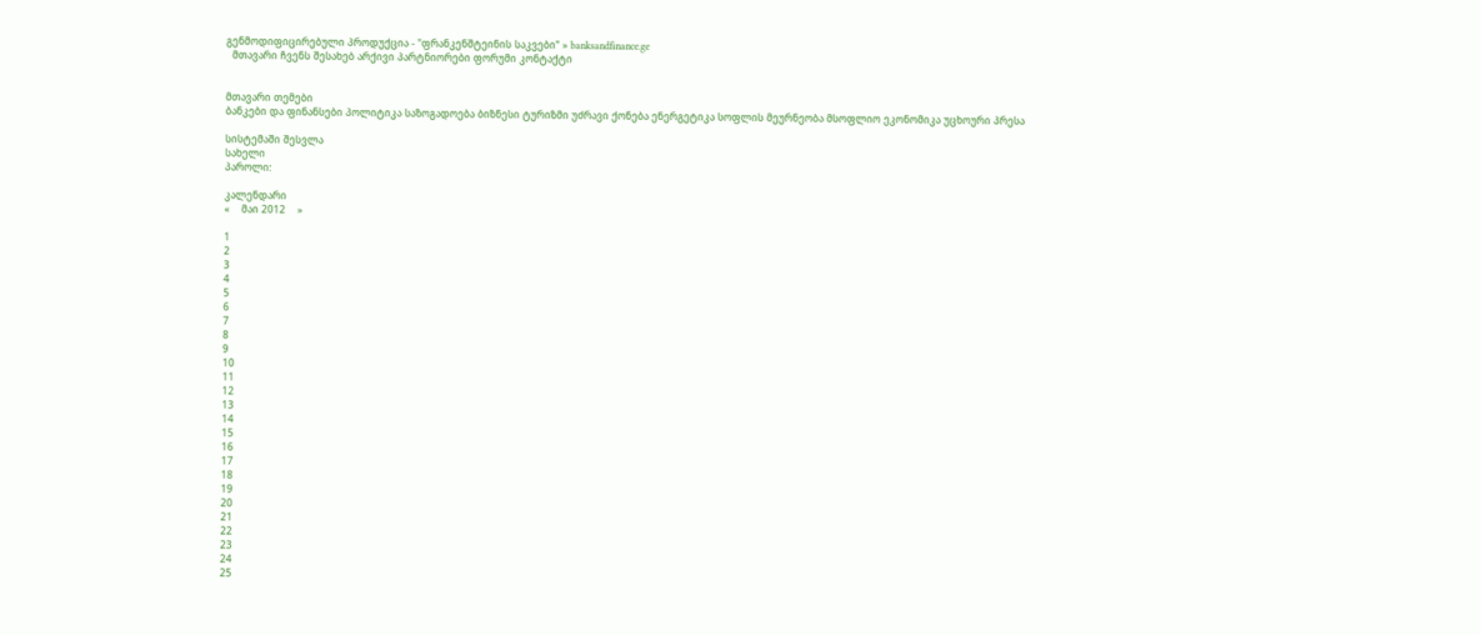გენმოდიფიცირებული პროდუქცია - "ფრანკენშტეინის საკვები" » banksandfinance.ge
  მთავარი ჩვენს შესახებ არქივი პარტნიორები ფორუმი კონტაქტი


მთავარი თემები
ბანკები და ფინანსები პოლიტიკა საზოგადოება ბიზნესი ტურიზმი უძრავი ქონება ენერგეტიკა სოფლის მეურნეობა მსოფლიო ეკონომიკა უცხოური პრესა

სისტემაში შესვლა
სახელი
პაროლი:

კალენდარი
«    მაი 2012    »

1
2
3
4
5
6
7
8
9
10
11
12
13
14
15
16
17
18
19
20
21
22
23
24
25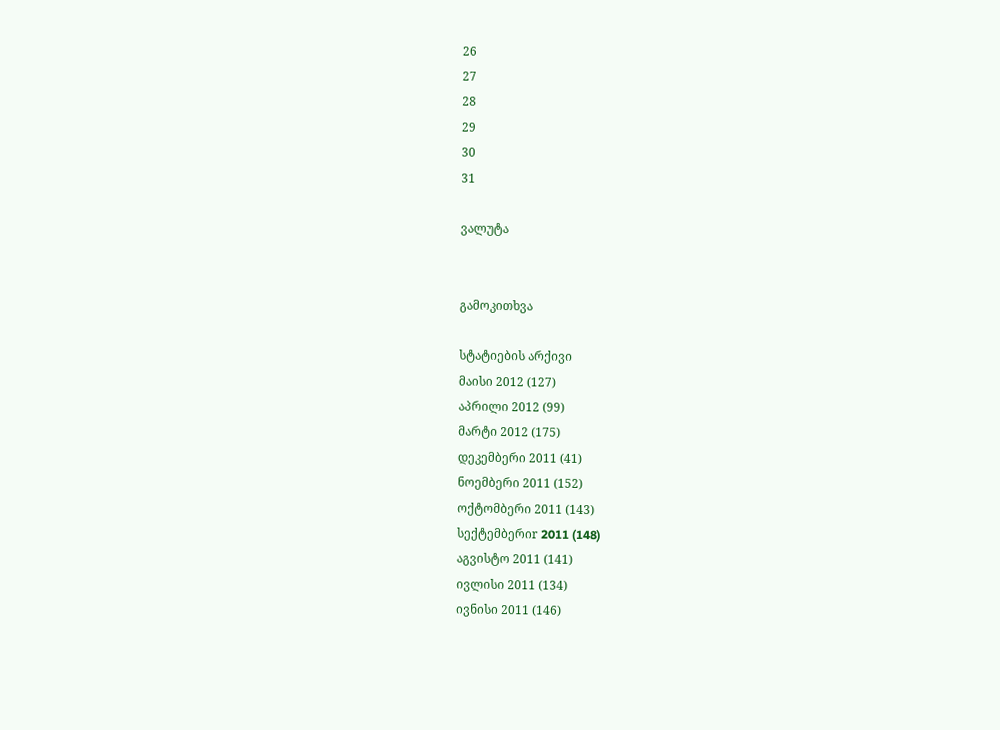26
27
28
29
30
31

ვალუტა


გამოკითხვა

სტატიების არქივი
მაისი 2012 (127)
აპრილი 2012 (99)
მარტი 2012 (175)
დეკემბერი 2011 (41)
ნოემბერი 2011 (152)
ოქტომბერი 2011 (143)
სექტემბერიr 2011 (148)
აგვისტო 2011 (141)
ივლისი 2011 (134)
ივნისი 2011 (146)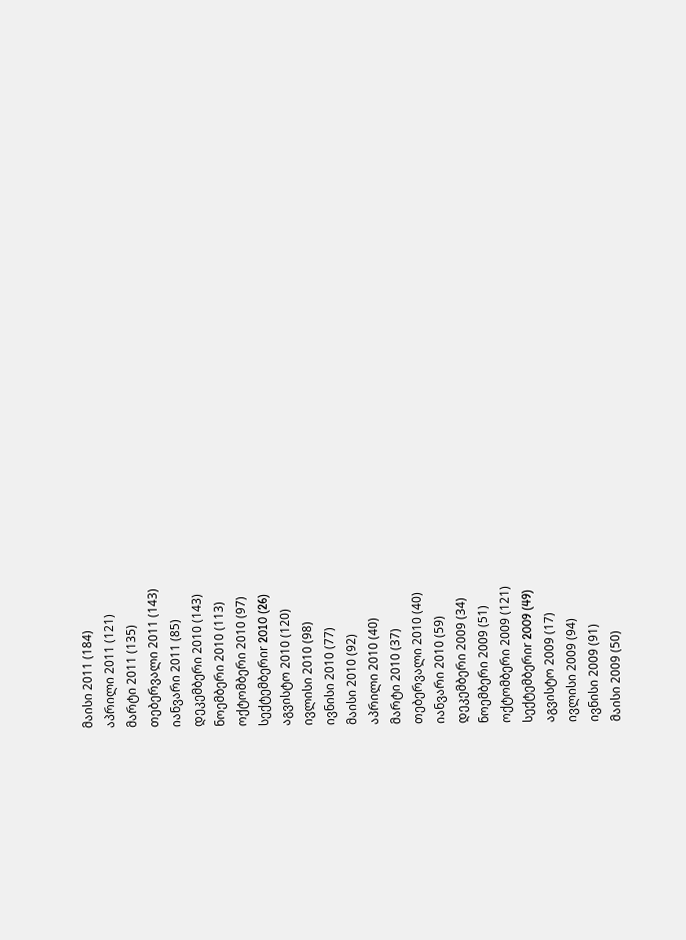მაისი 2011 (184)
აპრილი 2011 (121)
მარტი 2011 (135)
თებერვალი 2011 (143)
იანვარი 2011 (85)
დეკემბერი 2010 (143)
ნოემბერი 2010 (113)
ოქტომბერი 2010 (97)
სექტემბერიr 2010 (26)
აგვისტო 2010 (120)
ივლისი 2010 (98)
ივნისი 2010 (77)
მაისი 2010 (92)
აპრილი 2010 (40)
მარტი 2010 (37)
თებერვალი 2010 (40)
იანვარი 2010 (59)
დეკემბერი 2009 (34)
ნოემბერი 2009 (51)
ოქტომბერი 2009 (121)
სექტემბერიr 2009 (49)
აგვისტო 2009 (17)
ივლისი 2009 (94)
ივნისი 2009 (91)
მაისი 2009 (50)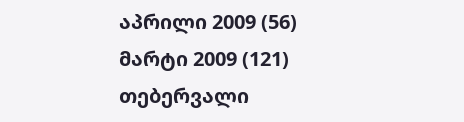აპრილი 2009 (56)
მარტი 2009 (121)
თებერვალი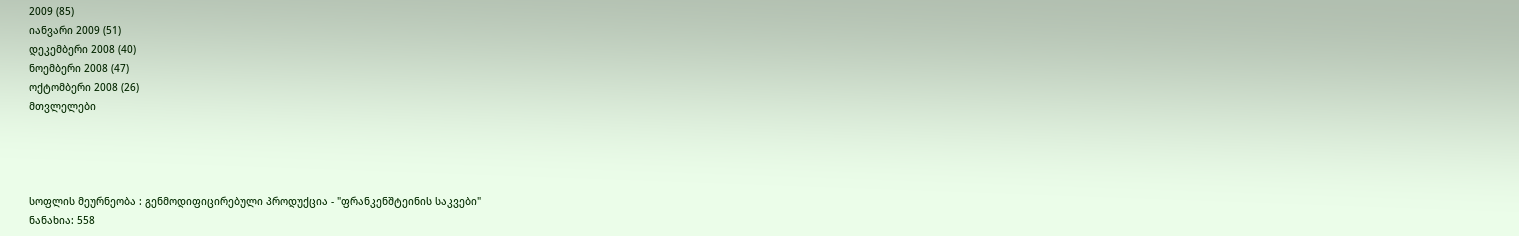2009 (85)
იანვარი 2009 (51)
დეკემბერი 2008 (40)
ნოემბერი 2008 (47)
ოქტომბერი 2008 (26)
მთვლელები




სოფლის მეურნეობა : გენმოდიფიცირებული პროდუქცია - "ფრანკენშტეინის საკვები"
ნანახია: 558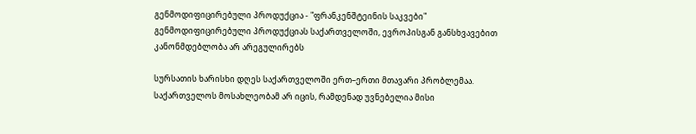გენმოდიფიცირებული პროდუქცია - "ფრანკენშტეინის საკვები" გენმოდიფიცირებული პროდუქციას საქართველოში, ევროპისგან განსხვავებით კანონმდებლობა არ არეგულირებს

სურსათის ხარისხი დღეს საქართველოში ერთ–ერთი მთავარი პრობლემაა. საქართველოს მოსახლეობამ არ იცის, რამდენად უვნებელია მისი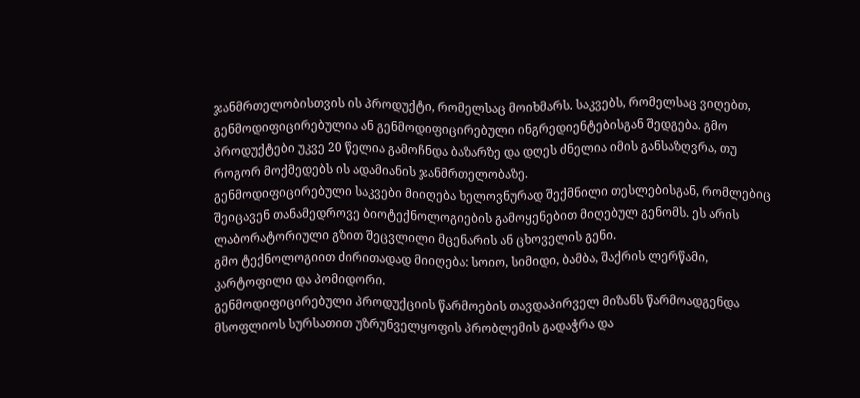ჯანმრთელობისთვის ის პროდუქტი, რომელსაც მოიხმარს. საკვებს, რომელსაც ვიღებთ, გენმოდიფიცირებულია ან გენმოდიფიცირებული ინგრედიენტებისგან შედგება. გმო პროდუქტები უკვე 20 წელია გამოჩნდა ბაზარზე და დღეს ძნელია იმის განსაზღვრა, თუ როგორ მოქმედებს ის ადამიანის ჯანმრთელობაზე.
გენმოდიფიცირებული საკვები მიიღება ხელოვნურად შექმნილი თესლებისგან, რომლებიც შეიცავენ თანამედროვე ბიოტექნოლოგიების გამოყენებით მიღებულ გენომს. ეს არის ლაბორატორიული გზით შეცვლილი მცენარის ან ცხოველის გენი.
გმო ტექნოლოგიით ძირითადად მიიღება: სოიო, სიმიდი, ბამბა, შაქრის ლერწამი, კარტოფილი და პომიდორი.
გენმოდიფიცირებული პროდუქციის წარმოების თავდაპირველ მიზანს წარმოადგენდა მსოფლიოს სურსათით უზრუნველყოფის პრობლემის გადაჭრა და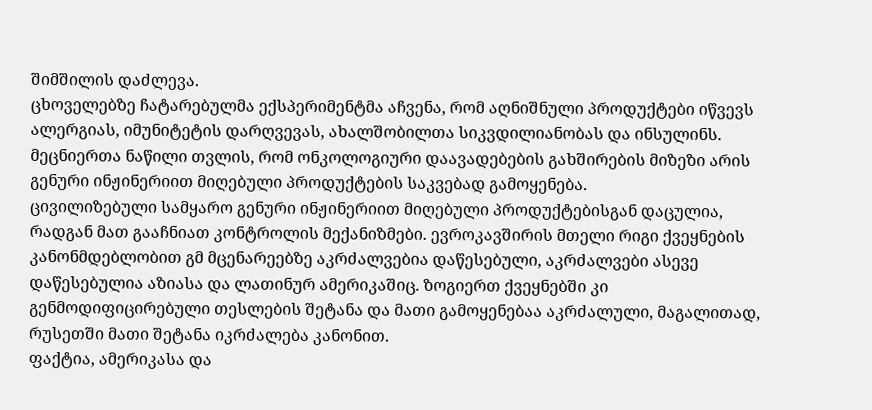შიმშილის დაძლევა.
ცხოველებზე ჩატარებულმა ექსპერიმენტმა აჩვენა, რომ აღნიშნული პროდუქტები იწვევს ალერგიას, იმუნიტეტის დარღვევას, ახალშობილთა სიკვდილიანობას და ინსულინს. მეცნიერთა ნაწილი თვლის, რომ ონკოლოგიური დაავადებების გახშირების მიზეზი არის გენური ინჟინერიით მიღებული პროდუქტების საკვებად გამოყენება.
ცივილიზებული სამყარო გენური ინჟინერიით მიღებული პროდუქტებისგან დაცულია, რადგან მათ გააჩნიათ კონტროლის მექანიზმები. ევროკავშირის მთელი რიგი ქვეყნების კანონმდებლობით გმ მცენარეებზე აკრძალვებია დაწესებული, აკრძალვები ასევე დაწესებულია აზიასა და ლათინურ ამერიკაშიც. ზოგიერთ ქვეყნებში კი გენმოდიფიცირებული თესლების შეტანა და მათი გამოყენებაა აკრძალული, მაგალითად, რუსეთში მათი შეტანა იკრძალება კანონით.
ფაქტია, ამერიკასა და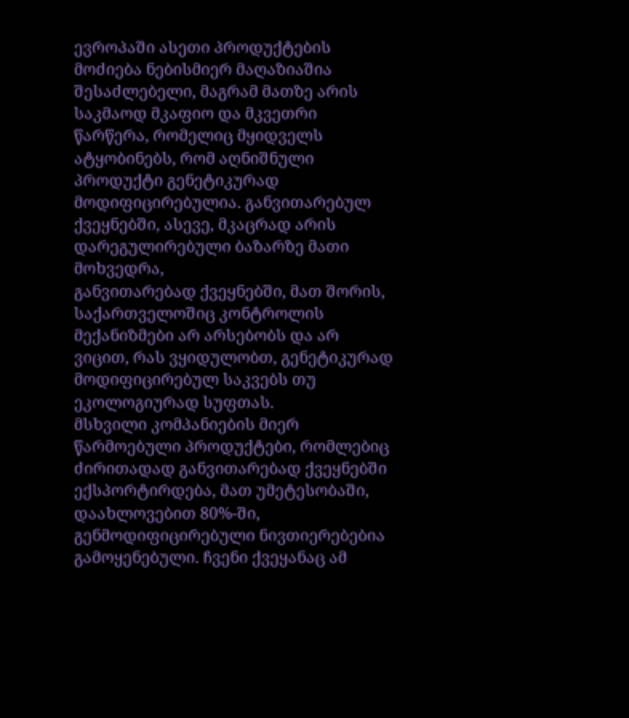ევროპაში ასეთი პროდუქტების მოძიება ნებისმიერ მაღაზიაშია შესაძლებელი, მაგრამ მათზე არის საკმაოდ მკაფიო და მკვეთრი წარწერა, რომელიც მყიდველს ატყობინებს, რომ აღნიშნული პროდუქტი გენეტიკურად მოდიფიცირებულია. განვითარებულ ქვეყნებში, ასევე, მკაცრად არის დარეგულირებული ბაზარზე მათი მოხვედრა,
განვითარებად ქვეყნებში, მათ შორის, საქართველოშიც კონტროლის მექანიზმები არ არსებობს და არ ვიცით, რას ვყიდულობთ, გენეტიკურად მოდიფიცირებულ საკვებს თუ ეკოლოგიურად სუფთას.
მსხვილი კომპანიების მიერ წარმოებული პროდუქტები, რომლებიც ძირითადად განვითარებად ქვეყნებში ექსპორტირდება, მათ უმეტესობაში, დაახლოვებით 80%-ში, გენმოდიფიცირებული ნივთიერებებია გამოყენებული. ჩვენი ქვეყანაც ამ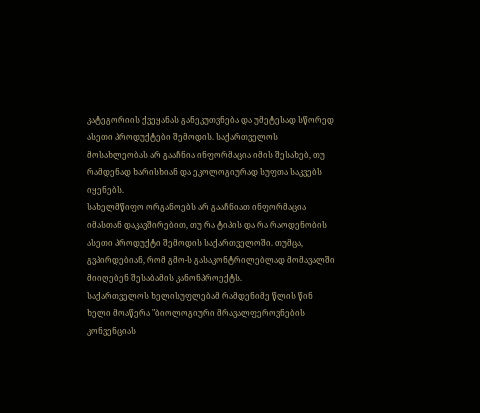კატეგორიის ქვეყანას განეკუთვნება და უმეტესად სწორედ ასეთი პროდუქტები შემოდის. საქართველოს მოსახლეობას არ გააჩნია ინფორმაცია იმის შესახებ, თუ რამდენად ხარისხიან და ეკოლოგიურად სუფთა საკვებს იყენებს.
სახელმწიფო ორგანოებს არ გააჩნიათ ინფორმაცია იმასთან დაკავშირებით, თუ რა ტიპის და რა რაოდენობის ასეთი პროდუქტი შემოდის საქართველოში. თუმცა, გვპირდებიან, რომ გმო-ს გასაკონტრილებლად მომავალში მიიღებენ შესაბამის კანონპროექტს.
საქართველოს ხელისუფლებამ რამდენიმე წლის წინ ხელი მოაწერა "ბიოლოგიური მრავალფეროვნების კონვენციას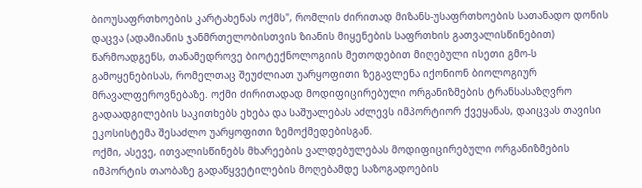ბიოუსაფრთხოების კარტახენას ოქმს", რომლის ძირითად მიზანს-უსაფრთხოების სათანადო დონის დაცვა (ადამიანის ჯანმრთელობისთვის ზიანის მიყენების საფრთხის გათვალისწინებით) წარმოადგენს, თანამედროვე ბიოტექნოლოგიის მეთოდებით მიღებული ისეთი გმო-ს გამოყენებისას, რომელთაც შეუძლიათ უარყოფითი ზეგავლენა იქონიონ ბიოლოგიურ მრავალფეროვნებაზე. ოქმი ძირითადად მოდიფიცირებული ორგანიზმების ტრანსასაზღვრო გადაადგილების საკითხებს ეხება და საშუალებას აძლევს იმპორტიორ ქვეყანას, დაიცვას თავისი ეკოსისტემა შესაძლო უარყოფითი ზემოქმედებისგან.
ოქმი, ასევე, ითვალისწინებს მხარეების ვალდებულებას მოდიფიცირებული ორგანიზმების იმპორტის თაობაზე გადაწყვეტილების მოღებამდე საზოგადოების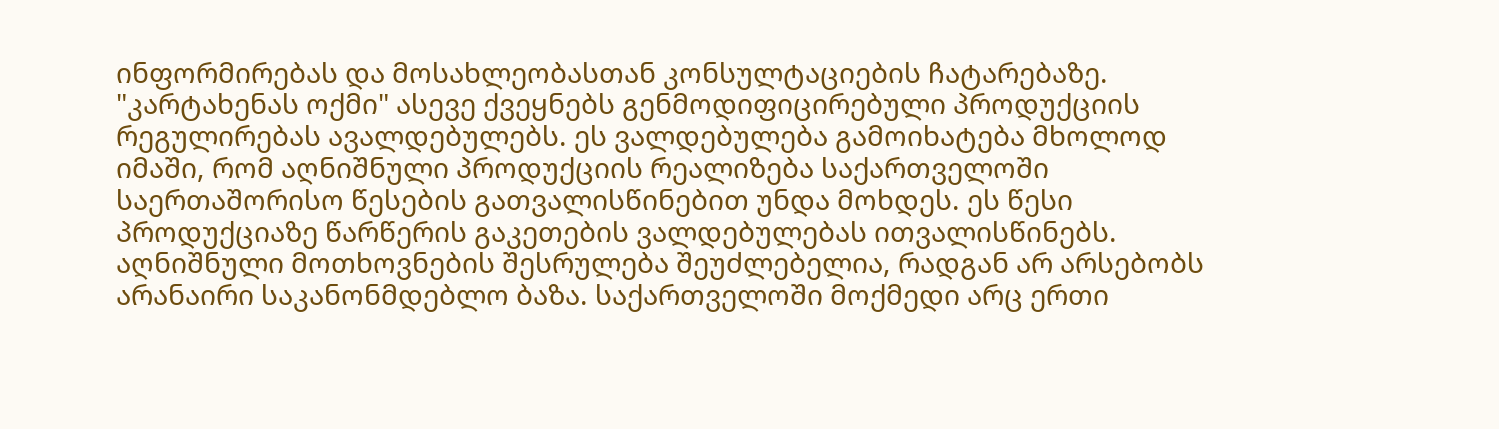ინფორმირებას და მოსახლეობასთან კონსულტაციების ჩატარებაზე.
"კარტახენას ოქმი" ასევე ქვეყნებს გენმოდიფიცირებული პროდუქციის რეგულირებას ავალდებულებს. ეს ვალდებულება გამოიხატება მხოლოდ იმაში, რომ აღნიშნული პროდუქციის რეალიზება საქართველოში საერთაშორისო წესების გათვალისწინებით უნდა მოხდეს. ეს წესი პროდუქციაზე წარწერის გაკეთების ვალდებულებას ითვალისწინებს. აღნიშნული მოთხოვნების შესრულება შეუძლებელია, რადგან არ არსებობს არანაირი საკანონმდებლო ბაზა. საქართველოში მოქმედი არც ერთი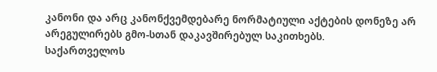კანონი და არც კანონქვემდებარე ნორმატიული აქტების დონეზე არ არეგულირებს გმო-სთან დაკავშირებულ საკითხებს.
საქართველოს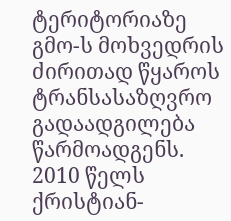ტერიტორიაზე გმო-ს მოხვედრის ძირითად წყაროს ტრანსასაზღვრო გადაადგილება წარმოადგენს.
2010 წელს ქრისტიან-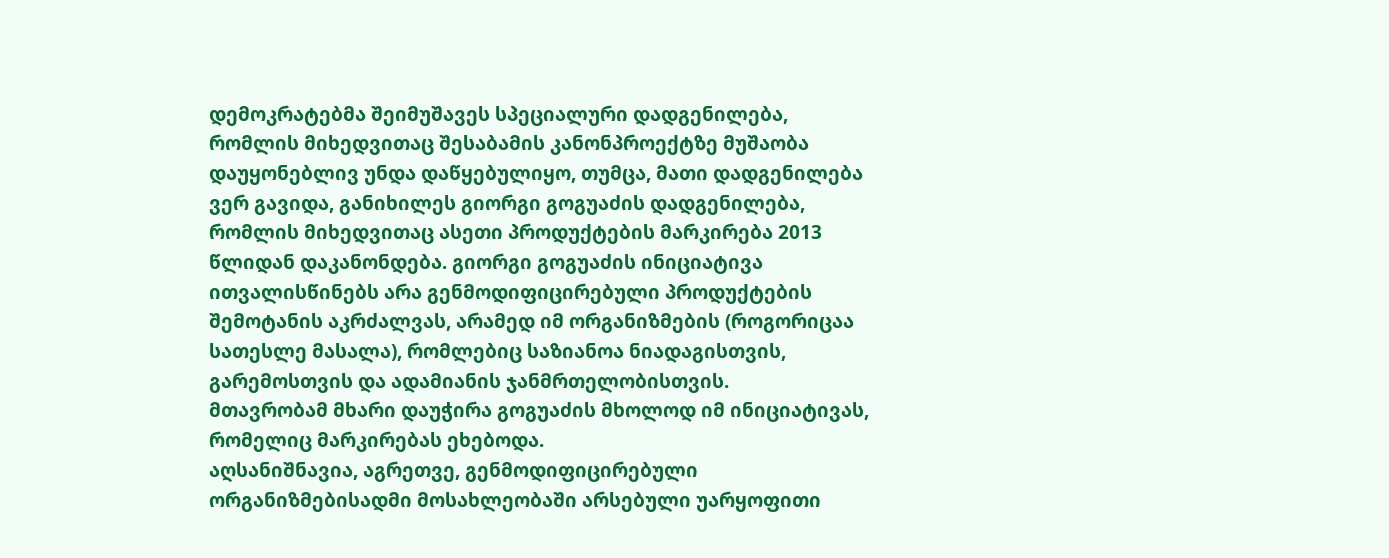დემოკრატებმა შეიმუშავეს სპეციალური დადგენილება, რომლის მიხედვითაც შესაბამის კანონპროექტზე მუშაობა დაუყონებლივ უნდა დაწყებულიყო, თუმცა, მათი დადგენილება ვერ გავიდა, განიხილეს გიორგი გოგუაძის დადგენილება, რომლის მიხედვითაც ასეთი პროდუქტების მარკირება 2013 წლიდან დაკანონდება. გიორგი გოგუაძის ინიციატივა ითვალისწინებს არა გენმოდიფიცირებული პროდუქტების შემოტანის აკრძალვას, არამედ იმ ორგანიზმების (როგორიცაა სათესლე მასალა), რომლებიც საზიანოა ნიადაგისთვის, გარემოსთვის და ადამიანის ჯანმრთელობისთვის.
მთავრობამ მხარი დაუჭირა გოგუაძის მხოლოდ იმ ინიციატივას, რომელიც მარკირებას ეხებოდა.
აღსანიშნავია, აგრეთვე, გენმოდიფიცირებული ორგანიზმებისადმი მოსახლეობაში არსებული უარყოფითი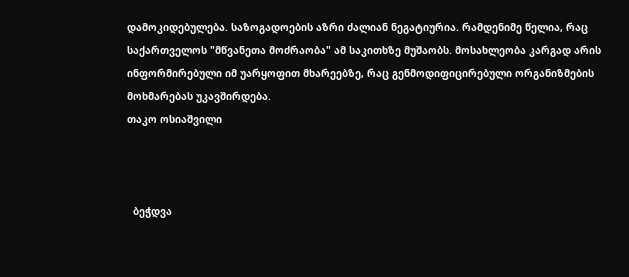დამოკიდებულება. საზოგადოების აზრი ძალიან ნეგატიურია. რამდენიმე წელია, რაც საქართველოს "მწვანეთა მოძრაობა" ამ საკითხზე მუშაობს. მოსახლეობა კარგად არის ინფორმირებული იმ უარყოფით მხარეებზე, რაც გენმოდიფიცირებული ორგანიზმების მოხმარებას უკავშირდება.
თაკო ოსიაშვილი



  ბეჭდვა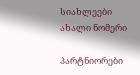სიახლეები
ახალი ნომერი

პარტნიორები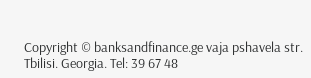Copyright © banksandfinance.ge vaja pshavela str. Tbilisi. Georgia. Tel: 39 67 48